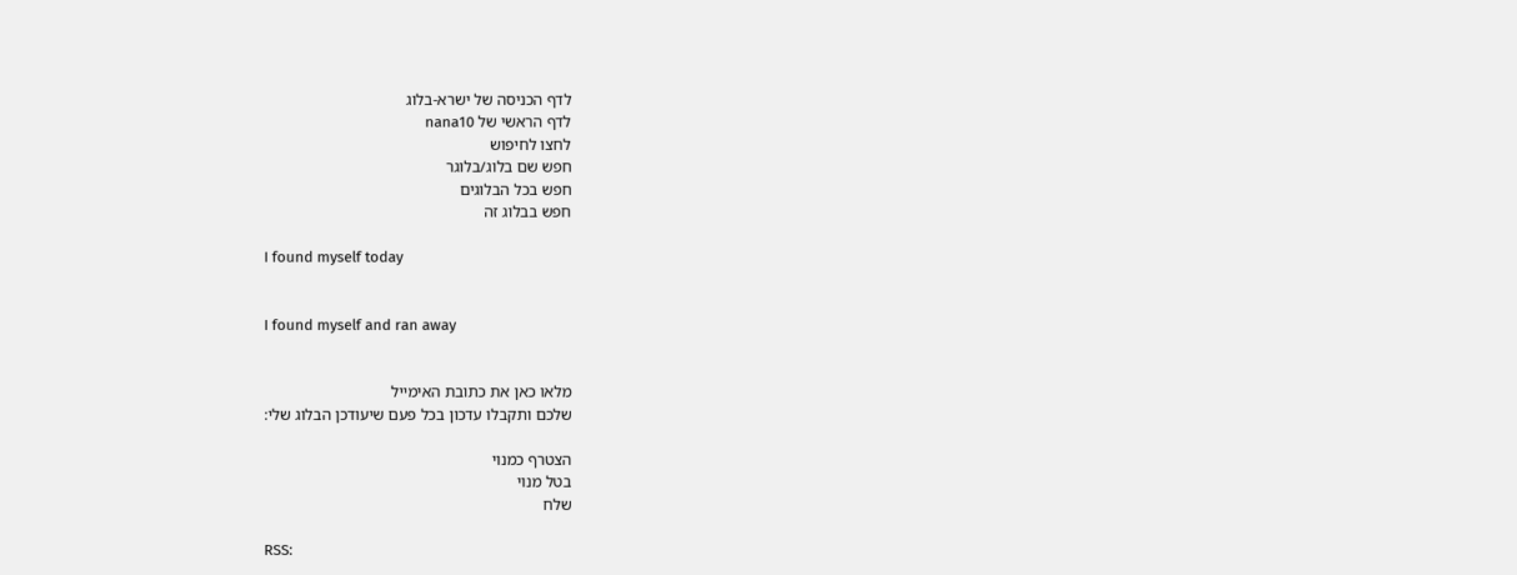לדף הכניסה של ישרא-בלוג
לדף הראשי של nana10
לחצו לחיפוש
חפש שם בלוג/בלוגר
חפש בכל הבלוגים
חפש בבלוג זה

I found myself today


I found myself and ran away


מלאו כאן את כתובת האימייל
שלכם ותקבלו עדכון בכל פעם שיעודכן הבלוג שלי:

הצטרף כמנוי
בטל מנוי
שלח

RSS: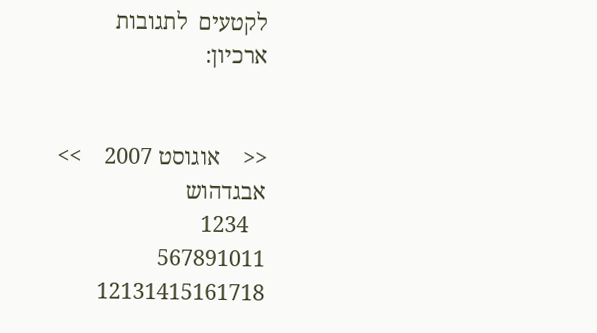לקטעים  לתגובות
ארכיון:


<<    אוגוסט 2007    >>
אבגדהוש
   1234
567891011
12131415161718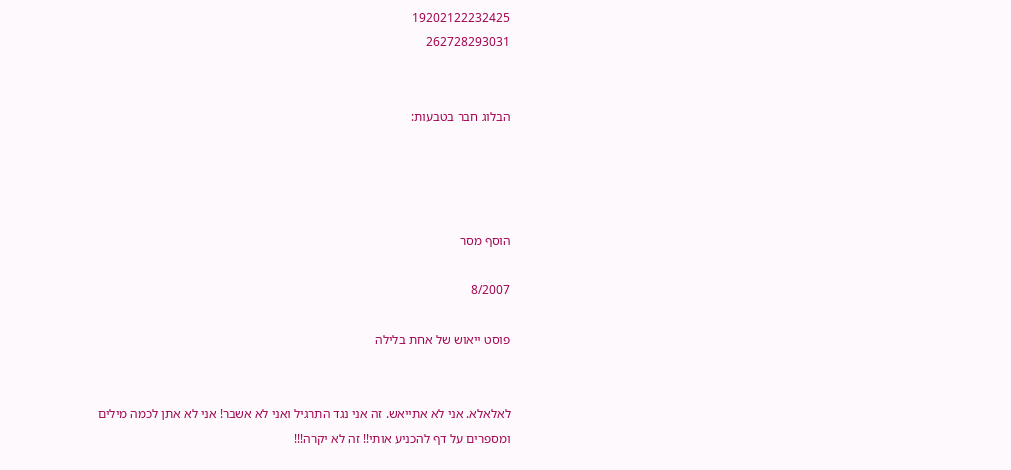19202122232425
262728293031


הבלוג חבר בטבעות:




הוסף מסר

8/2007

פוסט ייאוש של אחת בלילה


לאלאלא. אני לא אתייאש. זה אני נגד התרגיל ואני לא אשבר! אני לא אתן לכמה מילים ומספרים על דף להכניע אותי!! זה לא יקרה!!!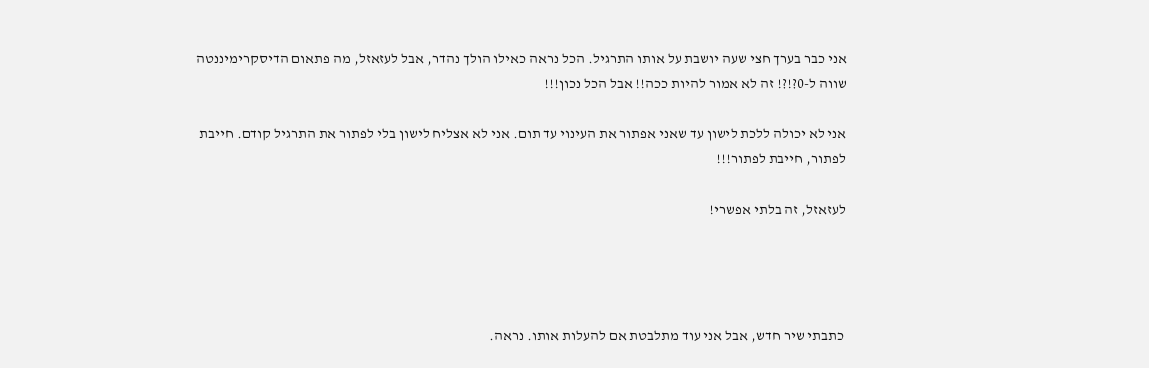אני כבר בערך חצי שעה יושבת על אותו התרגיל. הכל נראה כאילו הולך נהדר, אבל לעזאזל, מה פתאום הדיסקרימיננטה שווה ל-0?!?! זה לא אמור להיות ככה!! אבל הכל נכון!!!

אני לא יכולה ללכת לישון עד שאני אפתור את העינוי עד תום. אני לא אצליח לישון בלי לפתור את התרגיל קודם. חייבת לפתור, חייבת לפתור!!!

לעזאזל, זה בלתי אפשרי!




 כתבתי שיר חדש, אבל אני עוד מתלבטת אם להעלות אותו. נראה.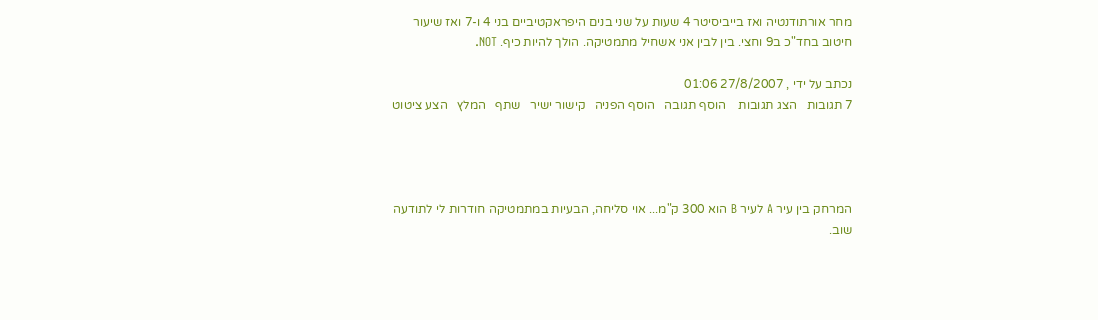מחר אורתודנטיה ואז בייביסיטר 4 שעות על שני בנים היפראקטיביים בני 4 ו-7 ואז שיעור חיטוב בחד"כ ב9 וחצי. בין לבין אני אשחיל מתמטיקה. הולך להיות כיף. NOT.

נכתב על ידי , 27/8/2007 01:06
7 תגובות   הצג תגובות    הוסף תגובה   הוסף הפניה   קישור ישיר   שתף   המלץ   הצע ציטוט




המרחק בין עיר A לעיר B הוא 300 ק"מ... אוי סליחה, הבעיות במתמטיקה חודרות לי לתודעה שוב.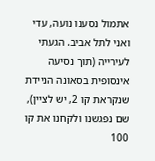אתמול נסענו נועה, עדי ואני לתל אביב. הגעתי לעירייה (תוך נסיעה אינסופית בסאונה הניידת שנקראת קו 2, יש לציין), שם נפגשנו ולקחנו את קו 100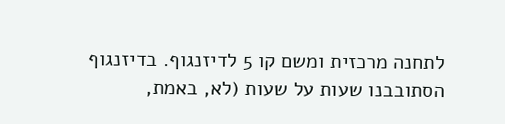לתחנה מרכזית ומשם קו 5 לדיזנגוף. בדיזנגוף הסתובבנו שעות על שעות (לא, באמת,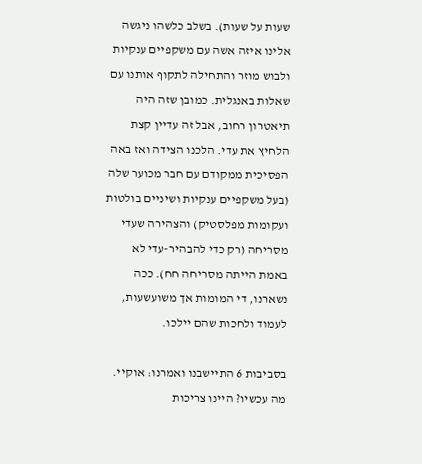שעות על שעות). בשלב כלשהו ניגשה אלינו איזה אשה עם משקפיים ענקיות ולבוש מוזר והתחילה לתקוף אותנו עם שאלות באנגלית. כמובן שזה היה תיאטרון רחוב, אבל זה עדיין קצת הלחיץ את עדי. הלכנו הצידה ואז באה הפסיכית ממקודם עם חבר מכוער שלה (בעל משקפיים ענקיות ושיניים בולטות ועקומות מפלסטיק) והצהירה שעדי מסריחה (רק כדי להבהיר-עדי לא באמת הייתה מסריחה חח). ככה נשארנו, די המומות אך משועשעות, לעמוד ולחכות שהם יילכו.

בסביבות 6 התיישבנו ואמרנו: אוקיי. מה עכשיו? היינו צריכות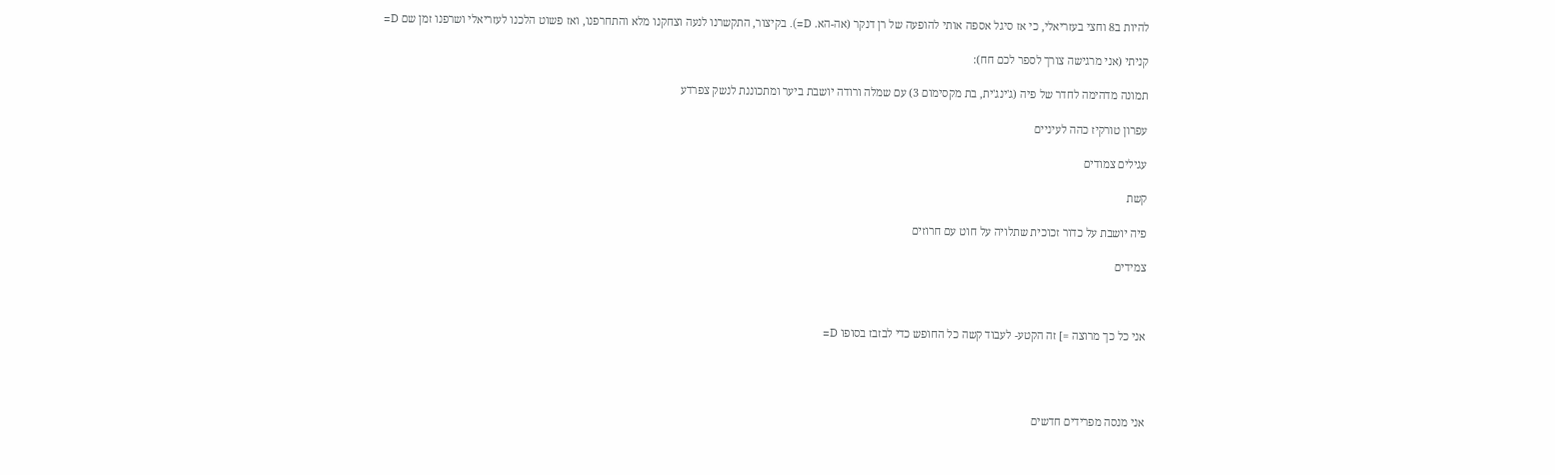להיות ב8 וחצי בעזריאלי, כי אז סיגל אספה אותי להופעה של רן דנקר (אה-הא. D=). בקיצור, התקשרנו לנעה וצחקנו מלא והתחרפנו, ואז פשוט הלכנו לעזריאלי ושרפנו זמן שם D=

קניתי (אני מרגישה צורך לספר לכם חח):

תמונה מדהימה לחדר של פיה (ג'ינג'ית, בת מקסימום 3) עם שמלה ורודה יושבת ביער ומתכוננת לנשק צפרדע

עפרון טורקיז כהה לעיניים

עגילים צמודים

קשת

פיה יושבת על כדור זכוכית שתלויה על חוט עם חרוזים

צמידים



אני כל כך מרוצה =] זה הקטע- לעבוד קשה כל החופש כדי לבזבז בסופו D=




אני מנסה מפרידים חדשים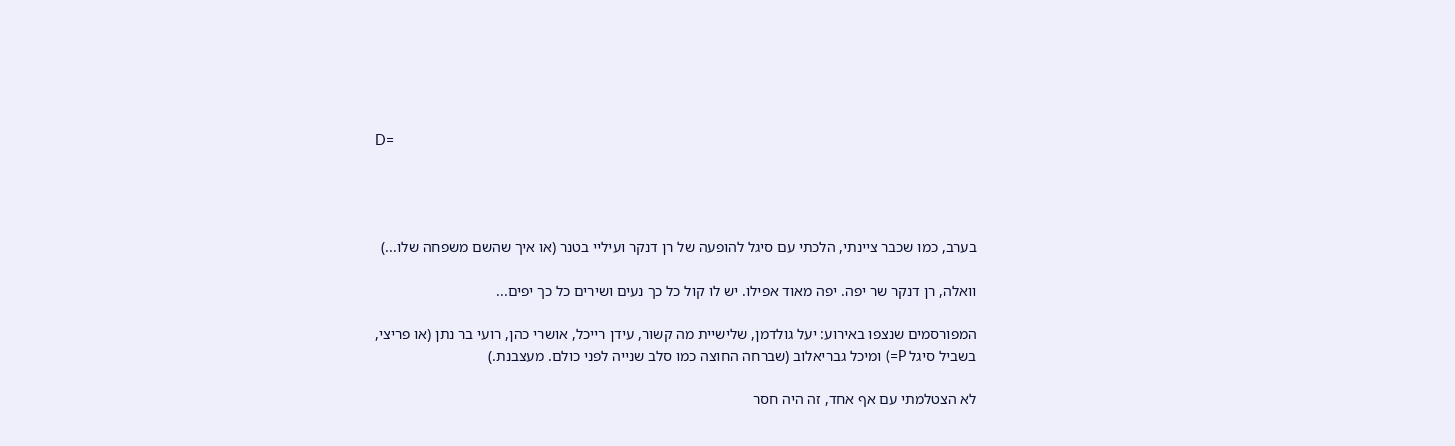D=




בערב, כמו שכבר ציינתי, הלכתי עם סיגל להופעה של רן דנקר ועיליי בטנר (או איך שהשם משפחה שלו...)

וואלה, רן דנקר שר יפה. יפה מאוד אפילו. יש לו קול כל כך נעים ושירים כל כך יפים...

המפורסמים שנצפו באירוע: יעל גולדמן, שלישיית מה קשור, עידן רייכל, אושרי כהן, רועי בר נתן (או פריצי, בשביל סיגל P=) ומיכל גבריאלוב (שברחה החוצה כמו סלב שנייה לפני כולם. מעצבנת.)

לא הצטלמתי עם אף אחד, זה היה חסר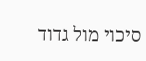סיכוי מול גדוד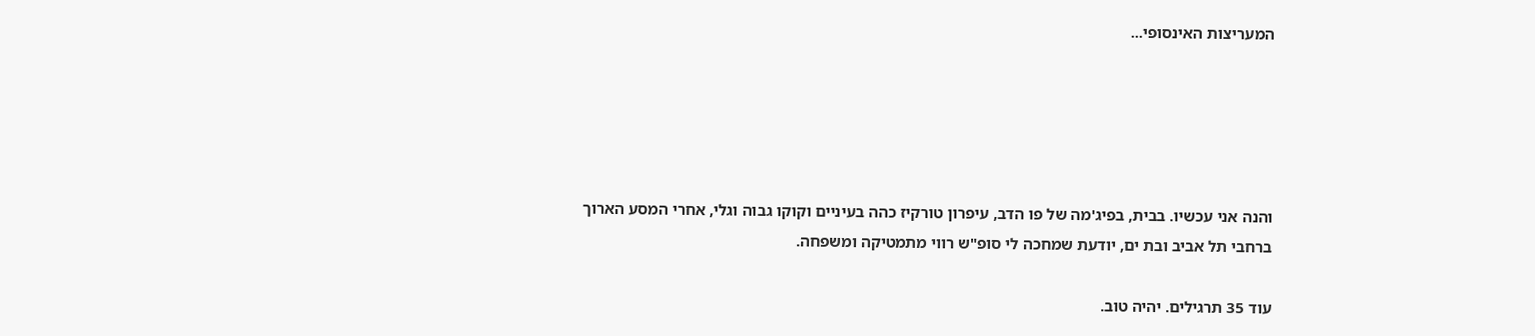המעריצות האינסופי...





והנה אני עכשיו. בבית, בפיג'מה של פו הדב, עיפרון טורקיז כהה בעיניים וקוקו גבוה וגלי, אחרי המסע הארוך ברחבי תל אביב ובת ים, יודעת שמחכה לי סופ"ש רווי מתמטיקה ומשפחה.

עוד 35 תרגילים. יהיה טוב.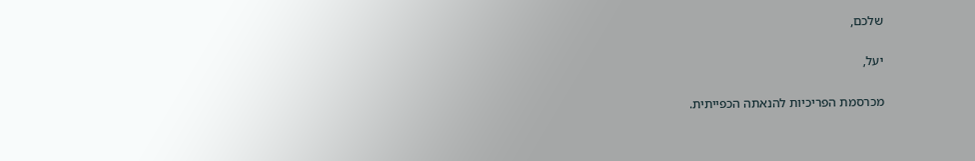שלכם,

יעל,

מכרסמת הפריכיות להנאתה הכפייתית.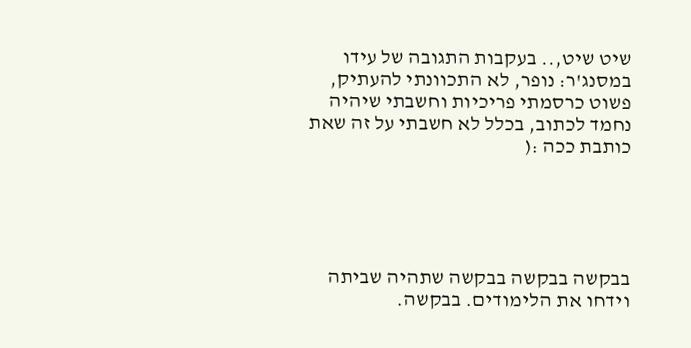שיט שיט,.. בעקבות התגובה של עידו במסנג'ר: נופר, לא התכוונתי להעתיק, פשוט כרסמתי פריכיות וחשבתי שיהיה נחמד לכתוב, בכלל לא חשבתי על זה שאת כותבת ככה :(





בבקשה בבקשה בבקשה שתהיה שביתה וידחו את הלימודים. בבקשה.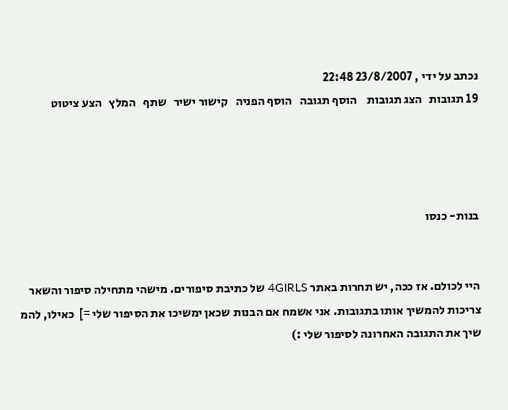נכתב על ידי , 23/8/2007 22:48
19 תגובות   הצג תגובות    הוסף תגובה   הוסף הפניה   קישור ישיר   שתף   המלץ   הצע ציטוט




בנות- כנסו


היי לכולם. אז ככה, יש תחרות באתר 4GIRLS של כתיבת סיפורים. מישהי מתחילה סיפור והשאר צריכות להמשיך אותו בתגובות. אני אשמח אם הבנות שכאן ימשיכו את הסיפור שלי =]  כאילו, להמ שיך את התגובה האחרונה לסיפור שלי :)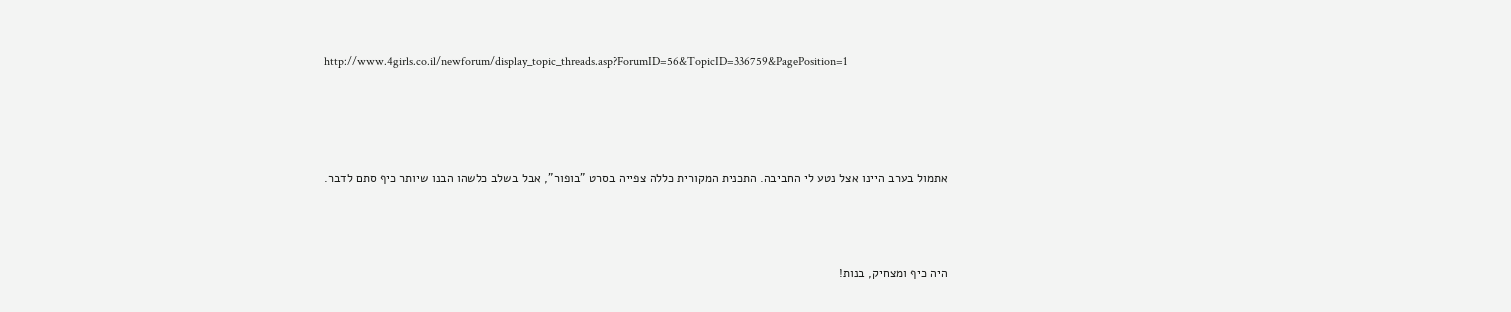http://www.4girls.co.il/newforum/display_topic_threads.asp?ForumID=56&TopicID=336759&PagePosition=1




אתמול בערב היינו אצל נטע לי החביבה. התכנית המקורית כללה צפייה בסרט "בופור", אבל בשלב כלשהו הבנו שיותר כיף סתם לדבר.



היה כיף ומצחיק, בנות!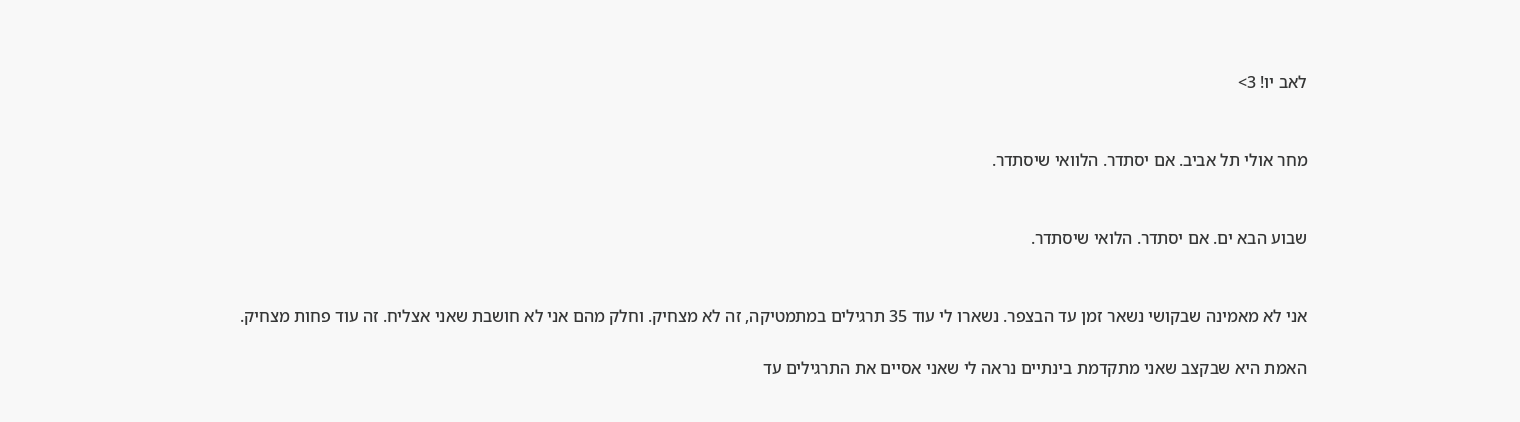לאב יו! 3>


מחר אולי תל אביב. אם יסתדר. הלוואי שיסתדר.


שבוע הבא ים. אם יסתדר. הלואי שיסתדר.


אני לא מאמינה שבקושי נשאר זמן עד הבצפר. נשארו לי עוד 35 תרגילים במתמטיקה, זה לא מצחיק. וחלק מהם אני לא חושבת שאני אצליח. זה עוד פחות מצחיק.

האמת היא שבקצב שאני מתקדמת בינתיים נראה לי שאני אסיים את התרגילים עד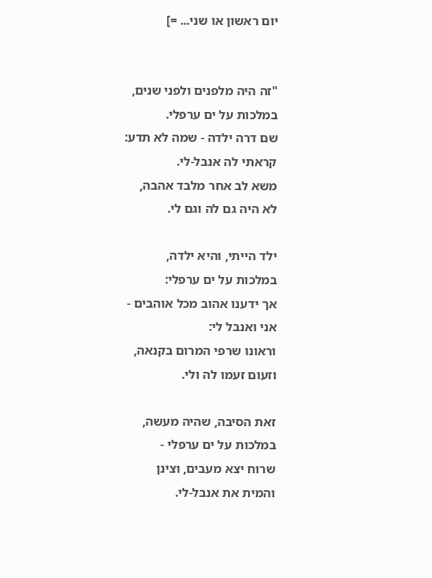יום ראשון או שני... =]


"זה היה מלפנים ולפני שנים,
במלכות על ים ערפלי.
שם דרה ילדה - שמה לא תדע:
קראתי לה אנבל-לי.
משא לב אחר מלבד אהבה,
לא היה גם לה וגם לי.

ילד הייתי, והיא ילדה,
במלכות על ים ערפלי:
אך ידענו אהוב מכל אוהבים -
אני ואנבל לי:
וראונו שרפי המרום בקנאה,
וזעום זעמו לה ולי.

זאת הסיבה, שהיה מעשה,
במלכות על ים ערפלי -
שרוח יצא מעבים, וצינן
והמית את אנבל-לי.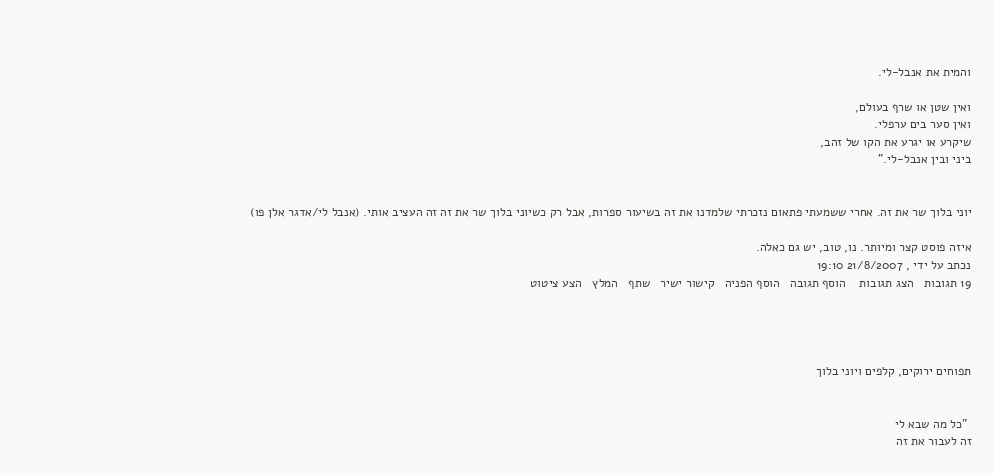והמית את אנבל-לי.

ואין שטן או שרף בעולם,
ואין סער בים ערפלי.
שיקרע או יגרע את הקו של זהב,
ביני ובין אנבל-לי."


יוני בלוך שר את זה. אחרי ששמעתי פתאום נזכרתי שלמדנו את זה בשיעור ספרות, אבל רק כשיוני בלוך שר את זה זה העציב אותי. (אנבל לי/אדגר אלן פו)

איזה פוסט קצר ומיותר. נו, טוב, יש גם כאלה.
נכתב על ידי , 21/8/2007 19:10
19 תגובות   הצג תגובות    הוסף תגובה   הוסף הפניה   קישור ישיר   שתף   המלץ   הצע ציטוט




תפוחים ירוקים, קלפים ויוני בלוך


 "כל מה שבא לי
זה לעבור את זה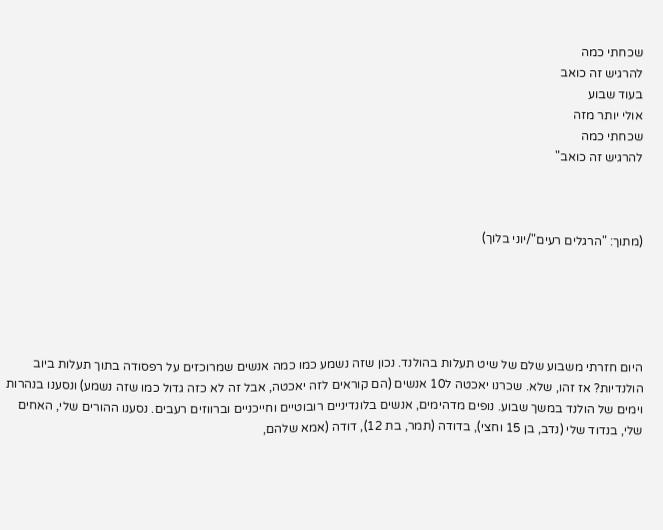שכחתי כמה
להרגיש זה כואב
בעוד שבוע
אולי יותר מזה
שכחתי כמה
להרגיש זה כואב"



(מתוך: "הרגלים רעים"/יוני בלוך)





היום חזרתי משבוע שלם של שיט תעלות בהולנד. נכון שזה נשמע כמו כמה אנשים שמרוכזים על רפסודה בתוך תעלות ביוב הולנדיות? אז זהו, שלא. שכרנו יאכטה ל10 אנשים (הם קוראים לזה יאכטה, אבל זה לא כזה גדול כמו שזה נשמע) ונסענו בנהרות וימים של הולנד במשך שבוע. נופים מדהימים, אנשים בלונדיניים רובוטיים וחייכניים וברווזים רעבים. נסענו ההורים שלי, האחים שלי, בנדוד שלי (נדב, בן 15 וחצי), בדודה (תמר, בת 12), דודה (אמא שלהם,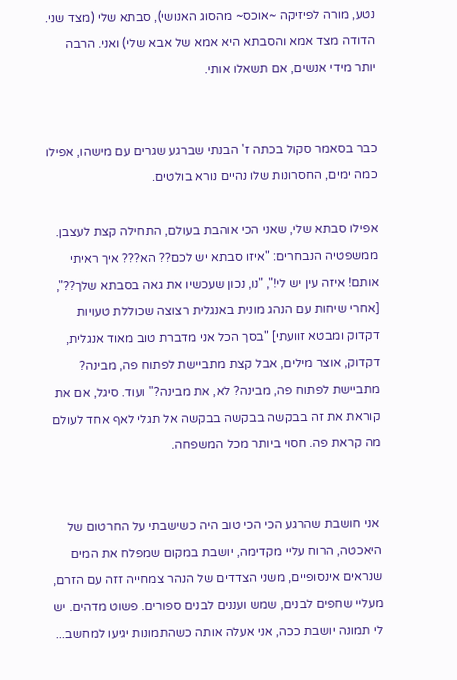נטע, מורה לפיזיקה ~אוכס~ מהסוג האנושי), סבתא שלי (מצד שני. הדודה מצד אמא והסבתא היא אמא של אבא שלי) ואני. הרבה יותר מידי אנשים, אם תשאלו אותי.


כבר בסאמר סקול בכתה ז' הבנתי שברגע שגרים עם מישהו, אפילו כמה ימים, החסרונות שלו נהיים נורא בולטים.

אפילו סבתא שלי, שאני הכי אוהבת בעולם, התחילה קצת לעצבן. ממשפטיה הנבחרים: "איזו סבתא יש לכם?? הא??? איך ראיתי אותם! איזה עין יש לי!", "נו, נכון שעכשיו את גאה בסבתא שלך??", [אחרי שיחות עם הנהג מונית באנגלית רצוצה שכוללת טעויות דקדוק ומבטא זוועתי] "בסך הכל אני מדברת טוב מאוד אנגלית, דקדוק, אוצר מילים, אבל קצת מתביישת לפתוח פה, מבינה? מתביישת לפתוח פה, מבינה? לא, את מבינה?" ועוד. סיגל, אם את קוראת את זה בבקשה בבקשה בבקשה אל תגלי לאף אחד לעולם מה קראת פה. חסוי ביותר מכל המשפחה.


 אני חושבת שהרגע הכי הכי טוב היה כשישבתי על החרטום של היאכטה, הרוח עליי מקדימה, יושבת במקום שמפלח את המים שנראים אינסופיים, משני הצדדים של הנהר צמחייה זזה עם הזרם, מעליי שחפים לבנים, שמש ועננים לבנים ספורים. פשוט מדהים. יש לי תמונה יושבת ככה, אני אעלה אותה כשהתמונות יגיעו למחשב...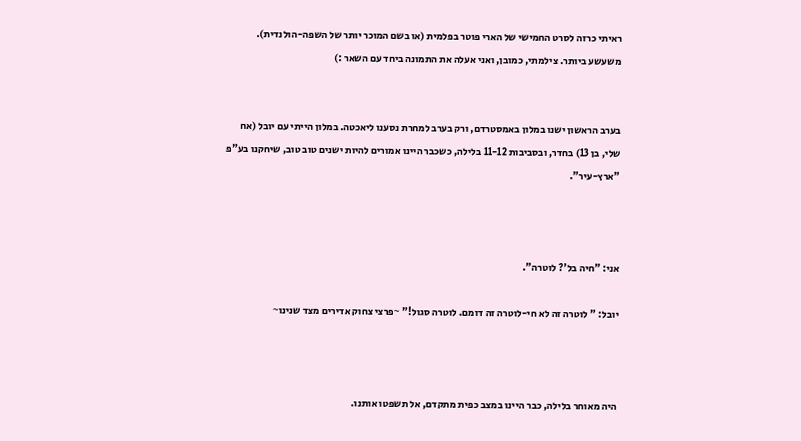ראיתי כרזה לסרט החמישי של הארי פוטר בפלמית (או בשם המוכר יותר של השפה-הולנדית). משעשע ביותר. צילמתי, כמובן, ואני אעלה את התמונה ביחד עם השאר :)


בערב הראשון ישנו במלון באמסטרדם, ורק בערב למחרת נסענו ליאכטה. במלון הייתי עם יובל (אח שלי, בן 13) בחדר, ובסביבות 11-12 בלילה, כשכבר היינו אמורים להיות ישנים טוב טוב, שיחקנו בע"פ "ארץ-עיר".



אני: "חיה בל'? לוטרה".

יובל: " לוטרה זה לא חי-לוטרה זה דומם. לוטרה סגול!" ~פרצי צחוק אדירים מצד שנינו~



היה מאוחר בלילה, כבר היינו במצב כפית מתקדם, אל תשפטו אותנו.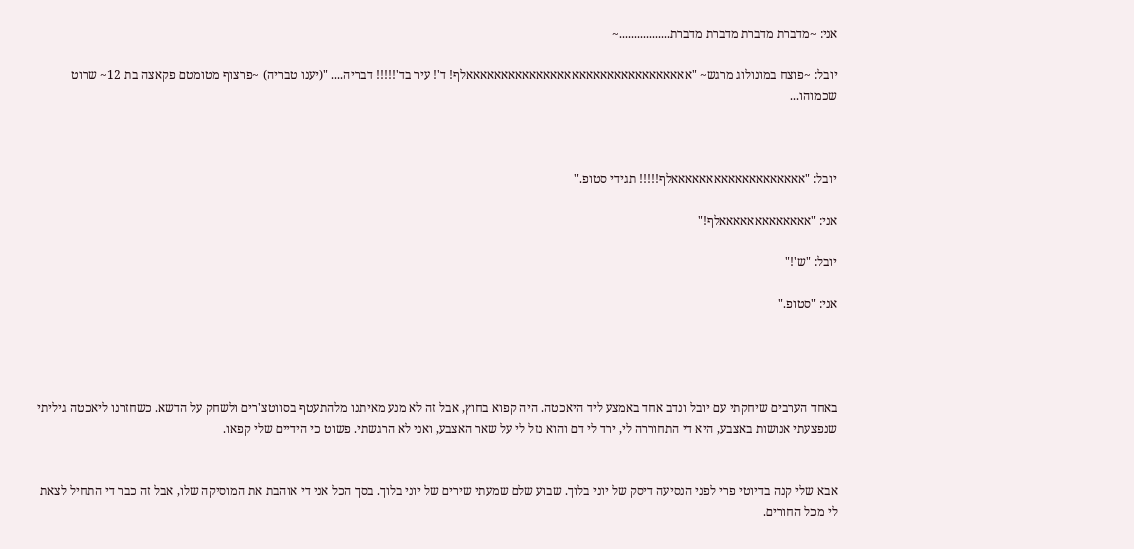אני: ~מדברת מדברת מדברת מדברת.................~

יובל: ~פוצח במונולוג מרגש~ "אאאאאאאאאאאאאאאאאאאאאאאאאאאאאאאאלף! ד'! עיר בד'!!!!! דבריה.... "(יענו טבריה) ~פרצוף מטומטם פקאצה בת 12~ שרוט שכמוהו...



יובל: "אאאאאאאאאאאאאאאאאאאלף!!!!! תגידי סטופ."

אני: "אאאאאאאאאאאאאלף!"

יובל: "ש'!"

אני: "סטופ."




באחד הערבים שיחקתי עם יובל ונדב אחד באמצע ליד היאכטה. היה קפוא בחוץ, אבל זה לא מנע מאיתנו מלהתעטף בסווטצ'רים ולשחק על הדשא. כשחזרנו ליאכטה גיליתי שנפצעתי אנושות באצבע, היא די התחוררה לי, ירד לי דם והוא נזל לי על שאר האצבע, ואני לא הרגשתי. פשוט כי הידיים שלי קפאו.


אבא שלי קנה בדיוטי פרי לפני הנסיעה דיסק של יוני בלוך. שבוע שלם שמעתי שירים של יוני בלוך. בסך הכל אני די אוהבת את המוסיקה שלו, אבל זה כבר די התחיל לצאת לי מכל החורים.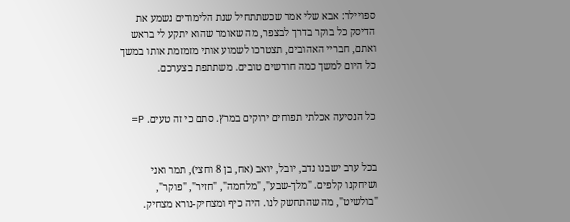ספויילר: אבא שלי אמר שכשתתחיל שנת הלימודים נשמע את הדיסק כל בוקר בדרך לבצפר, מה שאומר שהוא יתקע לי בראש ואתם, חבריי האהובים, תצטרכו לשמוע אותי מזמזמת אותו במשך כל היום למשך כמה חודשים טובים. משתתפת בצערכם.


כל הנסיעה אכלתי תפוחים ירוקים במרץ. סתם כי זה טעים. P=


בכל ערב ישבנו נדב, יובל, יואב (אח, בן 8 וחצי), תמר ואני ושיחקנו קלפים. "מלך-שבע", "מלחמה", "חזיר", "פוקר", "בולשיט", מה שהתחשק לנו. היה כיף ומצחיק-נורא מצחיק.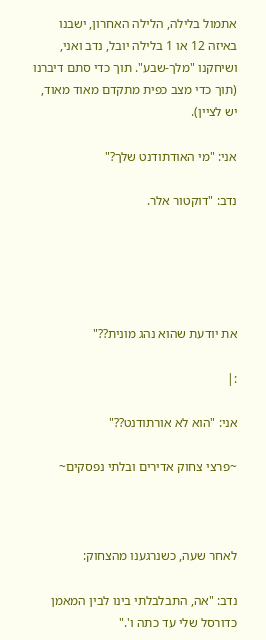אתמול בלילה, הלילה האחרון, ישבנו באיזה 12 או 1 בלילה יובל, נדב ואני, ושיחקנו "מלך-שבע". תוך כדי סתם דיברנו (תוך כדי מצב כפית מתקדם מאוד מאוד, יש לציין).

אני: "מי האודתודנט שלך?"

נדב: "דוקטור אלר.





את יודעת שהוא נהג מונית??"

:|

אני: "הוא לא אורתודנט??"

~פרצי צחוק אדירים ובלתי נפסקים~



לאחר שעה, כשנרגענו מהצחוק:

נדב: "אה, התבלבלתי בינו לבין המאמן כדורסל שלי עד כתה ו'."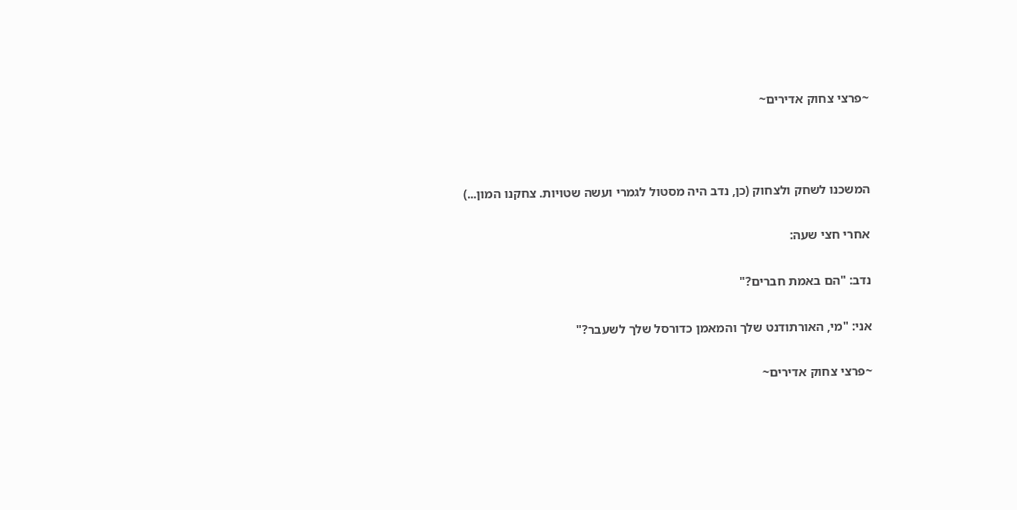~פרצי צחוק אדירים~



המשכנו לשחק ולצחוק (כן, נדב היה מסטול לגמרי ועשה שטויות. צחקנו המון...)

אחרי חצי שעה:

נדב: "הם באמת חברים?"

אני: "מי, האורתודנט שלך והמאמן כדורסל שלך לשעבר?"

~פרצי צחוק אדירים~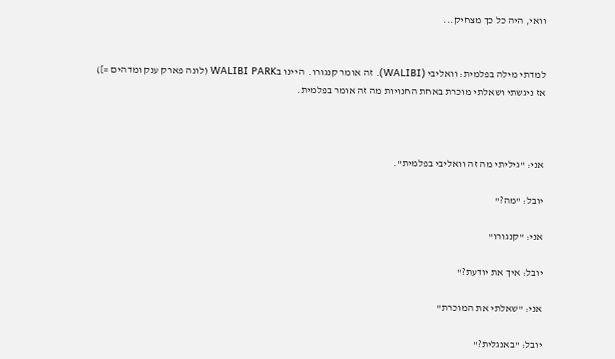וואי, היה כל כך מצחיק...


למדתי מילה בפלמית: וואליבי (WALIBI). זה אומר קנגורו.  היינו בWALIBI PARK (לונה פארק ענק ומדהים =]) אז ניגשתי ושאלתי מוכרת באחת החנויות מה זה אומר בפלמית.



אני: "גיליתי מה זה וואליבי בפלמית".

יובל: "מה?"

אני: "קנגורו"

יובל: איך את יודעת?"

אני: "שאלתי את המוכרת"

יובל: "באנגלית?"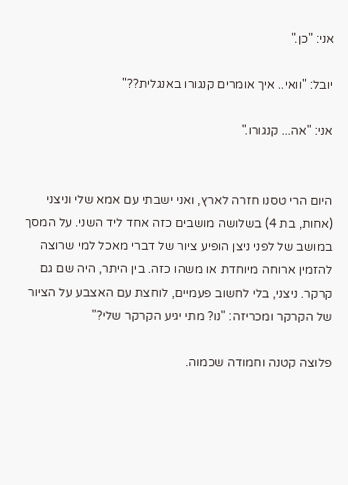אני: "כן."

יובל: "וואי.. איך אומרים קנגורו באנגלית??"

אני: "אה... קנגורו."


היום הרי טסנו חזרה לארץ, ואני ישבתי עם אמא שלי וניצני (אחות, בת 4) בשלושה מושבים כזה אחד ליד השני. על המסך במושב של לפני ניצן הופיע ציור של דברי מאכל למי שרוצה להזמין ארוחה מיוחדת או משהו כזה. בין היתר, היה שם גם קרקר. ניצני, בלי לחשוב פעמיים, לוחצת עם האצבע על הציור של הקרקר ומכריזה: "נו? מתי יגיע הקרקר שלי?"

פלוצה קטנה וחמודה שכמוה.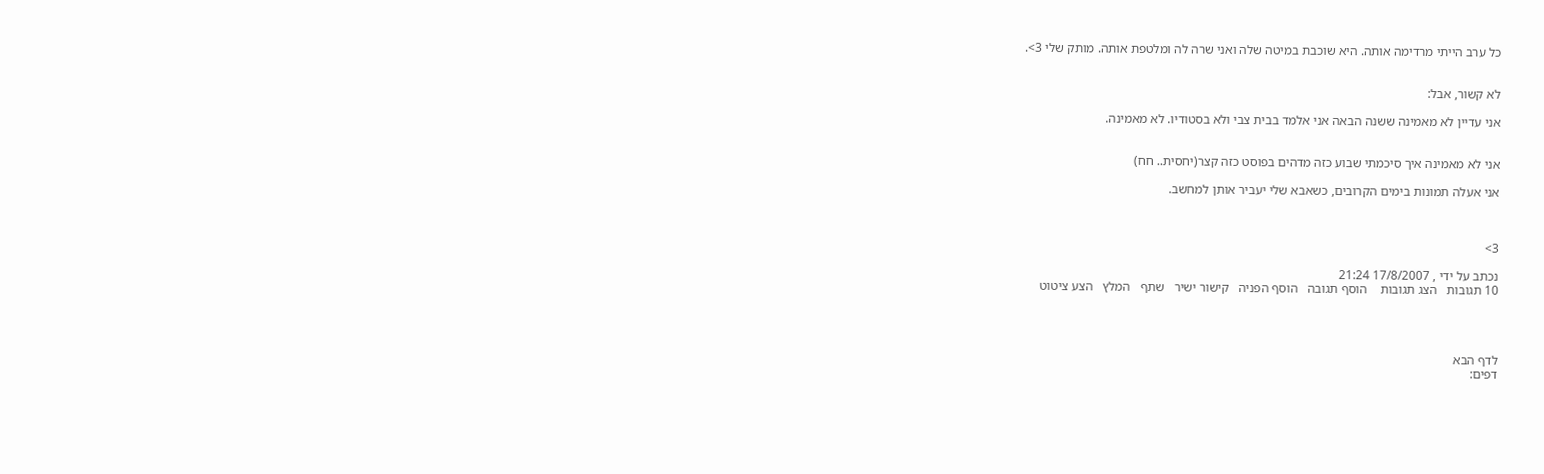כל ערב הייתי מרדימה אותה. היא שוכבת במיטה שלה ואני שרה לה ומלטפת אותה. מותק שלי 3>.


לא קשור, אבל:

אני עדיין לא מאמינה ששנה הבאה אני אלמד בבית צבי ולא בסטודיו. לא מאמינה.


אני לא מאמינה איך סיכמתי שבוע כזה מדהים בפוסט כזה קצר(יחסית.. חח)

אני אעלה תמונות בימים הקרובים, כשאבא שלי יעביר אותן למחשב.



3>

נכתב על ידי , 17/8/2007 21:24
10 תגובות   הצג תגובות    הוסף תגובה   הוסף הפניה   קישור ישיר   שתף   המלץ   הצע ציטוט




לדף הבא
דפים: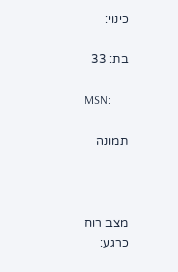כינוי:

בת: 33

MSN:

תמונה



מצב רוח כרגע: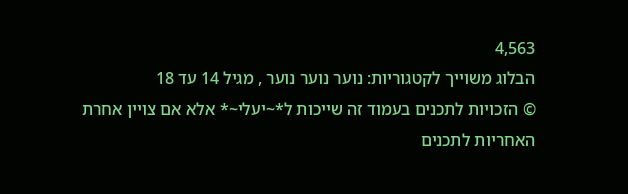4,563
הבלוג משוייך לקטגוריות: נוער נוער נוער , מגיל 14 עד 18
© הזכויות לתכנים בעמוד זה שייכות ל*~יעלי~* אלא אם צויין אחרת
האחריות לתכנים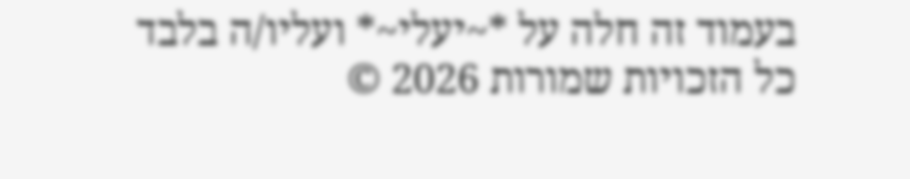בעמוד זה חלה על *~יעלי~* ועליו/ה בלבד
כל הזכויות שמורות 2026 ©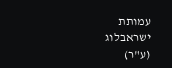עמותת ישראבלוג (ע"ר)